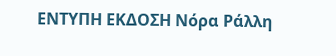ΕΝΤΥΠΗ ΕΚΔΟΣΗ Νόρα Ράλλη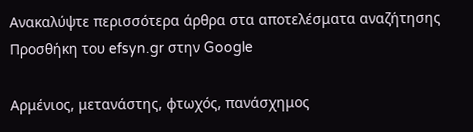Ανακαλύψτε περισσότερα άρθρα στα αποτελέσματα αναζήτησης
Προσθήκη του efsyn.gr στην Google

Αρμένιος, μετανάστης, φτωχός, πανάσχημος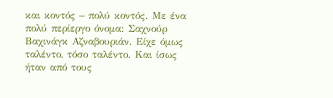και κοντός – πολύ κοντός. Με ένα πολύ περίεργο όνομα: Σαχνούρ Βαχινάγκ Αζναβουριάν. Είχε όμως ταλέντο, τόσο ταλέντο. Και ίσως ήταν από τους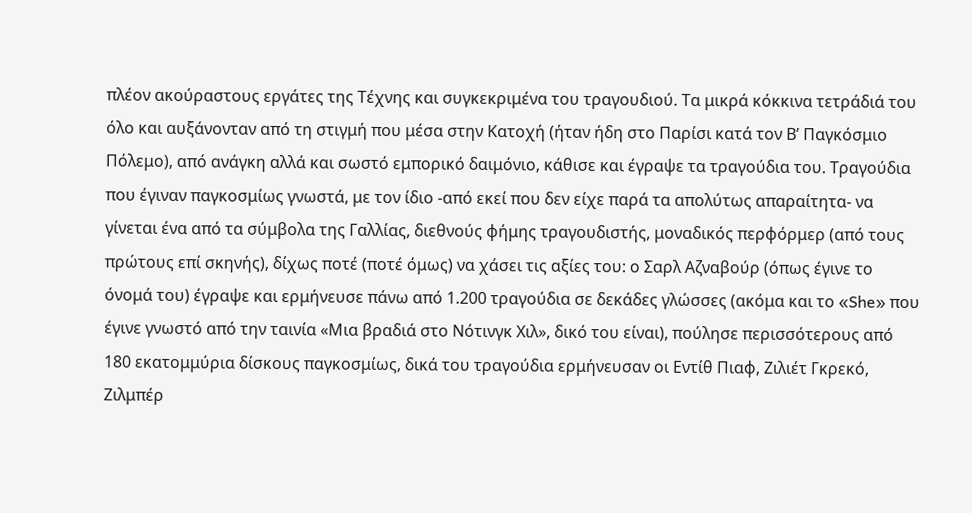πλέον ακούραστους εργάτες της Τέχνης και συγκεκριμένα του τραγουδιού. Τα μικρά κόκκινα τετράδιά του όλο και αυξάνονταν από τη στιγμή που μέσα στην Κατοχή (ήταν ήδη στο Παρίσι κατά τον Β’ Παγκόσμιο Πόλεμο), από ανάγκη αλλά και σωστό εμπορικό δαιμόνιο, κάθισε και έγραψε τα τραγούδια του. Τραγούδια που έγιναν παγκοσμίως γνωστά, με τον ίδιο -από εκεί που δεν είχε παρά τα απολύτως απαραίτητα- να γίνεται ένα από τα σύμβολα της Γαλλίας, διεθνούς φήμης τραγουδιστής, μοναδικός περφόρμερ (από τους πρώτους επί σκηνής), δίχως ποτέ (ποτέ όμως) να χάσει τις αξίες του: ο Σαρλ Αζναβούρ (όπως έγινε το όνομά του) έγραψε και ερμήνευσε πάνω από 1.200 τραγούδια σε δεκάδες γλώσσες (ακόμα και το «She» που έγινε γνωστό από την ταινία «Μια βραδιά στο Νότινγκ Χιλ», δικό του είναι), πούλησε περισσότερους από 180 εκατομμύρια δίσκους παγκοσμίως, δικά του τραγούδια ερμήνευσαν οι Εντίθ Πιαφ, Ζιλιέτ Γκρεκό, Ζιλμπέρ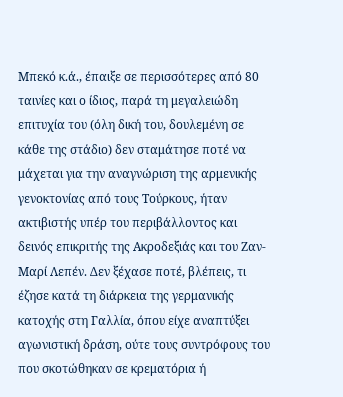Μπεκό κ.ά., έπαιξε σε περισσότερες από 80 ταινίες και ο ίδιος, παρά τη μεγαλειώδη επιτυχία του (όλη δική του, δουλεμένη σε κάθε της στάδιο) δεν σταμάτησε ποτέ να μάχεται για την αναγνώριση της αρμενικής γενοκτονίας από τους Τούρκους, ήταν ακτιβιστής υπέρ του περιβάλλοντος και δεινός επικριτής της Ακροδεξιάς και του Ζαν-Μαρί Λεπέν. Δεν ξέχασε ποτέ, βλέπεις, τι έζησε κατά τη διάρκεια της γερμανικής κατοχής στη Γαλλία, όπου είχε αναπτύξει αγωνιστική δράση, ούτε τους συντρόφους του που σκοτώθηκαν σε κρεματόρια ή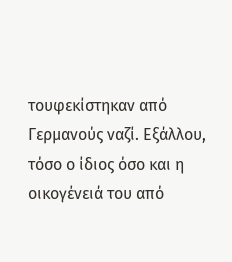τουφεκίστηκαν από Γερμανούς ναζί. Εξάλλου, τόσο ο ίδιος όσο και η οικογένειά του από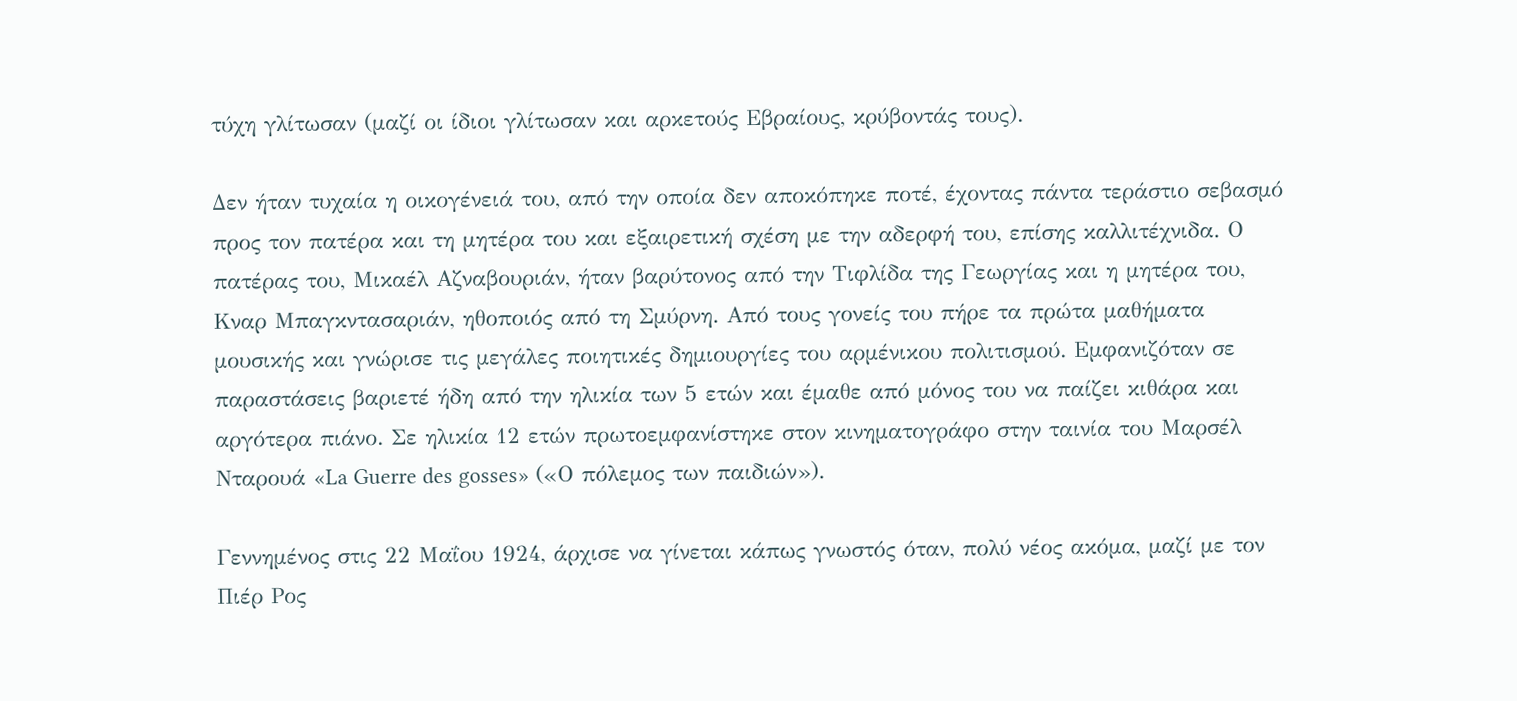τύχη γλίτωσαν (μαζί οι ίδιοι γλίτωσαν και αρκετούς Εβραίους, κρύβοντάς τους).

Δεν ήταν τυχαία η οικογένειά του, από την οποία δεν αποκόπηκε ποτέ, έχοντας πάντα τεράστιο σεβασμό προς τον πατέρα και τη μητέρα του και εξαιρετική σχέση με την αδερφή του, επίσης καλλιτέχνιδα. Ο πατέρας του, Μικαέλ Αζναβουριάν, ήταν βαρύτονος από την Τιφλίδα της Γεωργίας και η μητέρα του, Κναρ Μπαγκντασαριάν, ηθοποιός από τη Σμύρνη. Από τους γονείς του πήρε τα πρώτα μαθήματα μουσικής και γνώρισε τις μεγάλες ποιητικές δημιουργίες του αρμένικου πολιτισμού. Εμφανιζόταν σε παραστάσεις βαριετέ ήδη από την ηλικία των 5 ετών και έμαθε από μόνος του να παίζει κιθάρα και αργότερα πιάνο. Σε ηλικία 12 ετών πρωτοεμφανίστηκε στον κινηματογράφο στην ταινία του Μαρσέλ Νταρουά «La Guerre des gosses» («Ο πόλεμος των παιδιών»).

Γεννημένος στις 22 Μαΐου 1924, άρχισε να γίνεται κάπως γνωστός όταν, πολύ νέος ακόμα, μαζί με τον Πιέρ Ρος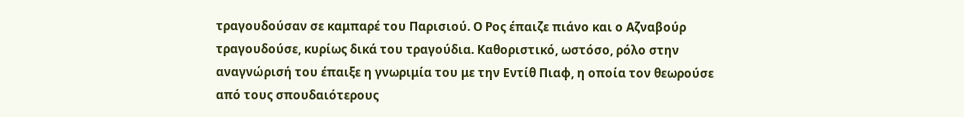τραγουδούσαν σε καμπαρέ του Παρισιού. Ο Ρος έπαιζε πιάνο και ο Αζναβούρ τραγουδούσε, κυρίως δικά του τραγούδια. Καθοριστικό, ωστόσο, ρόλο στην αναγνώρισή του έπαιξε η γνωριμία του με την Εντίθ Πιαφ, η οποία τον θεωρούσε από τους σπουδαιότερους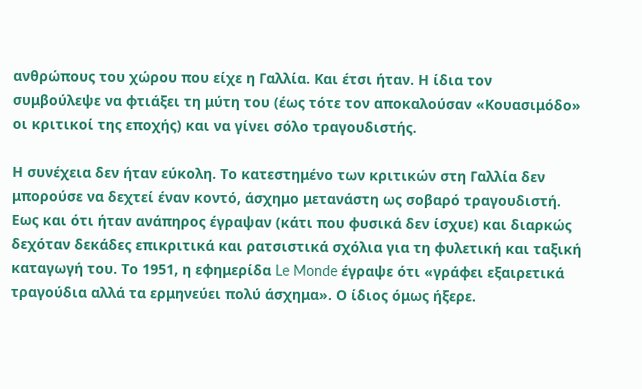ανθρώπους του χώρου που είχε η Γαλλία. Και έτσι ήταν. Η ίδια τον συμβούλεψε να φτιάξει τη μύτη του (έως τότε τον αποκαλούσαν «Κουασιμόδο» οι κριτικοί της εποχής) και να γίνει σόλο τραγουδιστής.

Η συνέχεια δεν ήταν εύκολη. Το κατεστημένο των κριτικών στη Γαλλία δεν μπορούσε να δεχτεί έναν κοντό, άσχημο μετανάστη ως σοβαρό τραγουδιστή. Εως και ότι ήταν ανάπηρος έγραψαν (κάτι που φυσικά δεν ίσχυε) και διαρκώς δεχόταν δεκάδες επικριτικά και ρατσιστικά σχόλια για τη φυλετική και ταξική καταγωγή του. Το 1951, η εφημερίδα Le Monde έγραψε ότι «γράφει εξαιρετικά τραγούδια αλλά τα ερμηνεύει πολύ άσχημα». Ο ίδιος όμως ήξερε.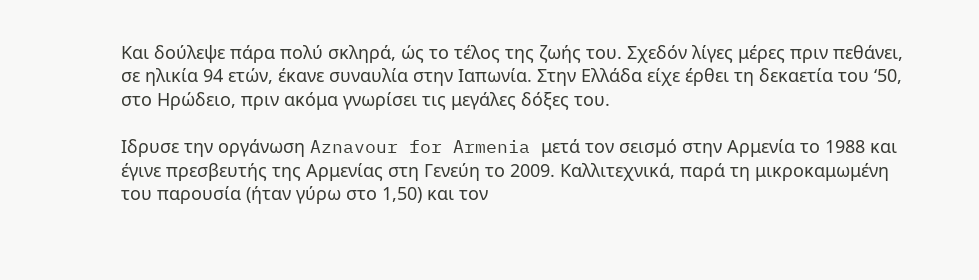Και δούλεψε πάρα πολύ σκληρά, ώς το τέλος της ζωής του. Σχεδόν λίγες μέρες πριν πεθάνει, σε ηλικία 94 ετών, έκανε συναυλία στην Ιαπωνία. Στην Ελλάδα είχε έρθει τη δεκαετία του ‘50, στο Ηρώδειο, πριν ακόμα γνωρίσει τις μεγάλες δόξες του.

Ιδρυσε την οργάνωση Aznavour for Armenia μετά τον σεισμό στην Αρμενία το 1988 και έγινε πρεσβευτής της Αρμενίας στη Γενεύη το 2009. Καλλιτεχνικά, παρά τη μικροκαμωμένη του παρουσία (ήταν γύρω στο 1,50) και τον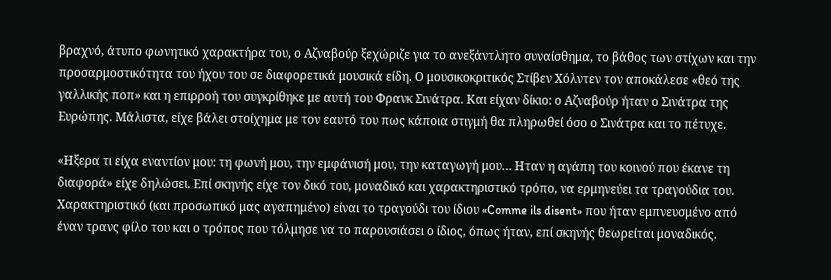βραχνό, άτυπο φωνητικό χαρακτήρα του, ο Αζναβούρ ξεχώριζε για το ανεξάντλητο συναίσθημα, το βάθος των στίχων και την προσαρμοστικότητα του ήχου του σε διαφορετικά μουσικά είδη. Ο μουσικοκριτικός Στίβεν Χόλντεν τον αποκάλεσε «θεό της γαλλικής ποπ» και η επιρροή του συγκρίθηκε με αυτή του Φρανκ Σινάτρα. Και είχαν δίκιο: ο Αζναβούρ ήταν ο Σινάτρα της Ευρώπης. Μάλιστα, είχε βάλει στοίχημα με τον εαυτό του πως κάποια στιγμή θα πληρωθεί όσο ο Σινάτρα και το πέτυχε.

«Ηξερα τι είχα εναντίον μου: τη φωνή μου, την εμφάνισή μου, την καταγωγή μου… Ηταν η αγάπη του κοινού που έκανε τη διαφορά» είχε δηλώσει. Επί σκηνής είχε τον δικό του, μοναδικό και χαρακτηριστικό τρόπο, να ερμηνεύει τα τραγούδια του. Χαρακτηριστικό (και προσωπικό μας αγαπημένο) είναι το τραγούδι του ίδιου «Comme ils disent» που ήταν εμπνευσμένο από έναν τρανς φίλο του και ο τρόπος που τόλμησε να το παρουσιάσει ο ίδιος, όπως ήταν, επί σκηνής θεωρείται μοναδικός.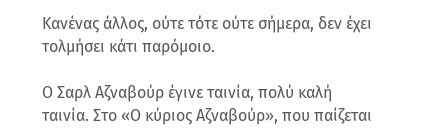Κανένας άλλος, ούτε τότε ούτε σήμερα, δεν έχει τολμήσει κάτι παρόμοιο.

Ο Σαρλ Αζναβούρ έγινε ταινία, πολύ καλή ταινία. Στο «Ο κύριος Αζναβούρ», που παίζεται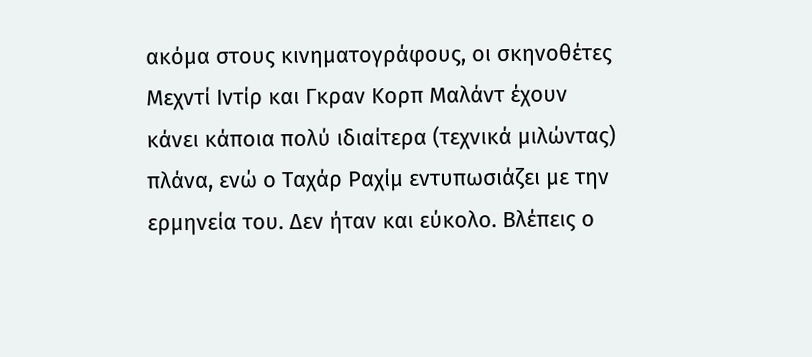ακόμα στους κινηματογράφους, οι σκηνοθέτες Μεχντί Ιντίρ και Γκραν Κορπ Μαλάντ έχουν κάνει κάποια πολύ ιδιαίτερα (τεχνικά μιλώντας) πλάνα, ενώ ο Ταχάρ Ραχίμ εντυπωσιάζει με την ερμηνεία του. Δεν ήταν και εύκολο. Βλέπεις ο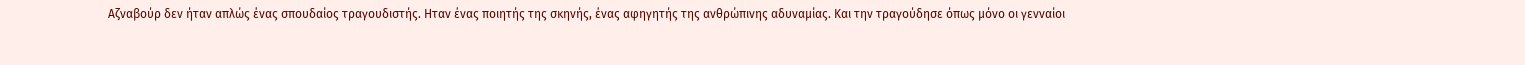Αζναβούρ δεν ήταν απλώς ένας σπουδαίος τραγουδιστής. Ηταν ένας ποιητής της σκηνής, ένας αφηγητής της ανθρώπινης αδυναμίας. Και την τραγούδησε όπως μόνο οι γενναίοι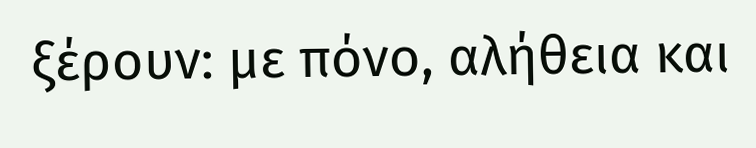ξέρουν: με πόνο, αλήθεια και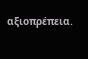αξιοπρέπεια.